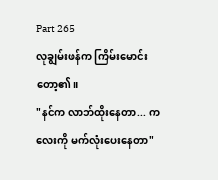Part 265
လုချွမ်းဖန်က ကြိမ်းမောင်းတော့၏။
"နင်က လာဘ်ထိုးနေတာ... ကလေးကို မက်လုံးပေးနေတာ"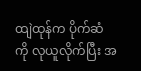ထျဲထုန်က ပိုက်ဆံကို လုယူလိုက်ပြီး အ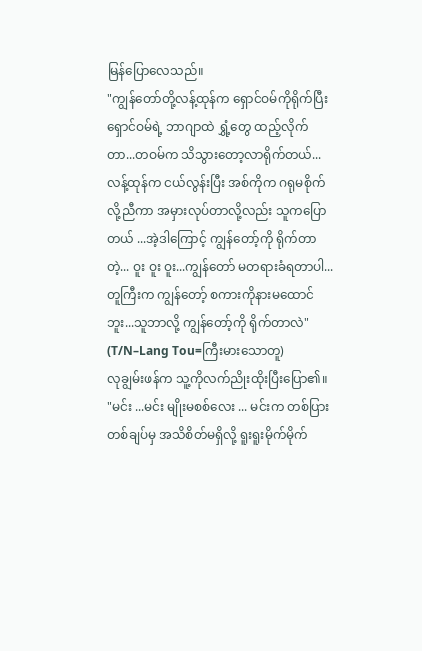မြန်ပြောလေသည်။
"ကျွန်တော်တို့လန့်ထုန်က ရှောင်ဝမ်ကိုရိုက်ပြီး ရှောင်ဝမ်ရဲ့ ဘာဂျာထဲ ရွှံ့တွေ ထည့်လိုက်တာ...တဝမ်က သိသွားတော့လာရိုက်တယ်... လန့်ထုန်က ငယ်လွန်းပြီး အစ်ကိုက ဂရုမစိုက်လို့ညီကာ အမှားလုပ်တာလို့လည်း သူကပြောတယ် ...အဲ့ဒါကြောင့် ကျွန်တော့်ကို ရိုက်တာတဲ့... ဝူး ဝူး ဝူး...ကျွန်တော် မတရားခံရတာပါ...တူကြီးက ကျွန်တော့် စကားကိုနားမထောင်ဘူး...သူဘာလို့ ကျွန်တော့်ကို ရိုက်တာလဲ"
(T/N–Lang Tou=ကြီးမားသောတူ)
လုချွမ်းဖန်က သူ့ကိုလက်ညိုးထိုးပြီးပြော၏။
"မင်း ...မင်း မျိုးမစစ်လေး ... မင်းက တစ်ပြားတစ်ချပ်မှ အသိစိတ်မရှိလို့ ရူးရူးမိုက်မိုက်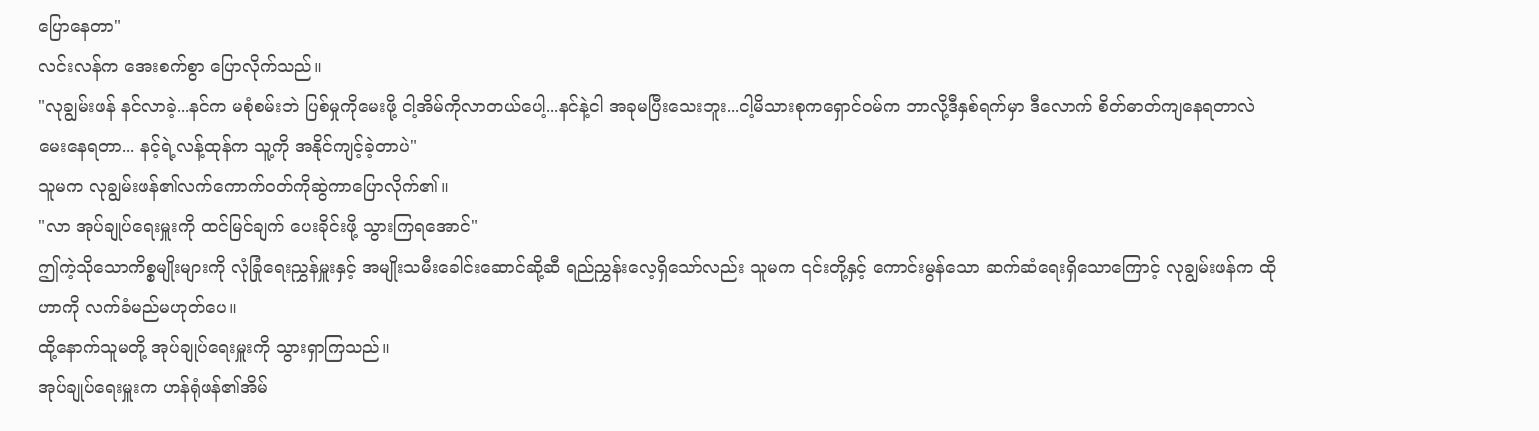ပြောနေတာ"
လင်းလန်က အေးစက်စွာ ပြောလိုက်သည်။
"လုချွမ်းဖန် နင်လာခဲ့...နင်က မစုံစမ်းဘဲ ပြစ်မှုကိုမေးဖို့ ငါ့အိမ်ကိုလာတယ်ပေါ့...နင်နဲ့ငါ အခုမပြီးသေးဘူး...ငါ့မိသားစုကရှောင်ဝမ်က ဘာလို့ဒီနှစ်ရက်မှာ ဒီလောက် စိတ်ဓာတ်ကျနေရတာလဲ မေးနေရတာ... နင့်ရဲ့လန့်ထုန်က သူ့ကို အနိုင်ကျင့်ခဲ့တာပဲ"
သူမက လုချွမ်းဖန်၏လက်ကောက်ဝတ်ကိုဆွဲကာပြောလိုက်၏။
"လာ အုပ်ချုပ်ရေးမှူးကို ထင်မြင်ချက် ပေးခိုင်းဖို့ သွားကြရအောင်"
ဤကဲ့သိုသောကိစ္စမျိုးများကို လုံခြုံရေးညွှန်မှူးနှင့် အမျိုးသမီးခေါင်းဆောင်ဆို့ဆီ ရည်ညွှန်းလေ့ရှိသော်လည်း သူမက ၎င်းတို့နှင့် ကောင်းမွန်သော ဆက်ဆံရေးရှိသောကြောင့် လုချွမ်းဖန်က ထိုဟာကို လက်ခံမည်မဟုတ်ပေ။
ထို့နောက်သူမတို့ အုပ်ချုပ်ရေးမှူးကို သွားရှာကြသည်။
အုပ်ချုပ်ရေးမှူးက ဟန်ရုံဖန်၏အိမ်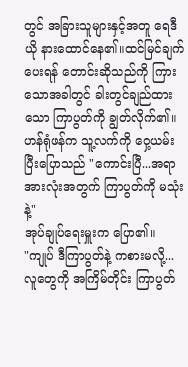တွင် အခြားသူများနှင့်အတူ ရေဒီယို နားထောင်နေ၏။ထင်မြင်ချက်ပေးရန် တောင်းဆိုသည်ကို ကြားသောအခါတွင် ခါးတွင်ချည်ထားသော ကြာပွတ်ကို ချွတ်လိုက်၏။
ဟန်ရုံဖန်က သူ့လက်ကို ဝှေ့ယမ်းပြီးပြောသည် "ကောင်းပြီ...အရာအားလုံးအတွက် ကြာပွတ်ကို မသုံးနဲ့"
အုပ်ချုပ်ရေးမှူးက ပြော၏။
"ကျုပ် ဒီကြာပွတ်နဲ့ ကစားမလို့... လူတွေကို အကြိမ်တိုင်း ကြာပွတ်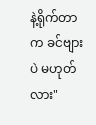နဲ့ရိုက်တာက ခင်ဗျားပဲ မဟုတ်လား"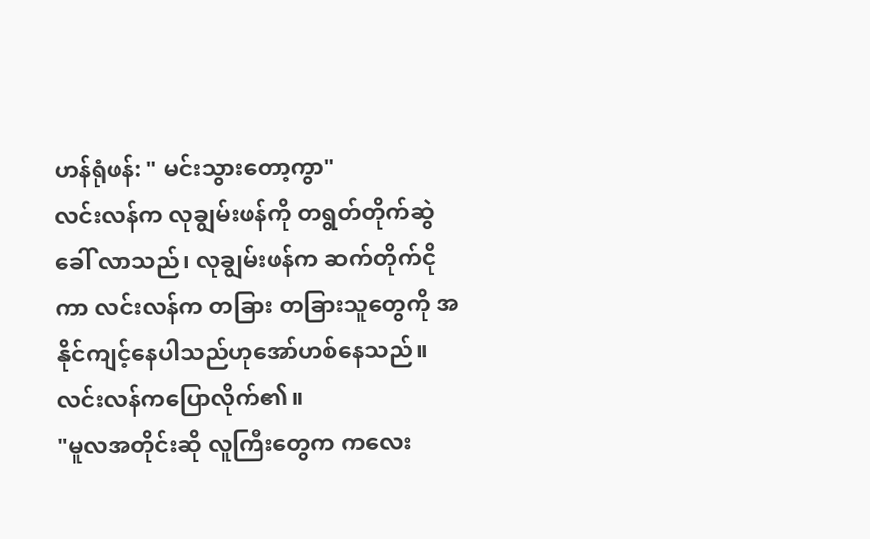ဟန်ရုံဖန်: " မင်းသွားတော့ကွာ"
လင်းလန်က လုချွမ်းဖန်ကို တရွတ်တိုက်ဆွဲခေါ် လာသည်၊ လုချွမ်းဖန်က ဆက်တိုက်ငိုကာ လင်းလန်က တခြား တခြားသူတွေကို အနိုင်ကျင့်နေပါသည်ဟုအော်ဟစ်နေသည်။
လင်းလန်ကပြောလိုက်၏။
"မူလအတိုင်းဆို လူကြီးတွေက ကလေး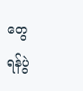တွေ ရန်ပွဲ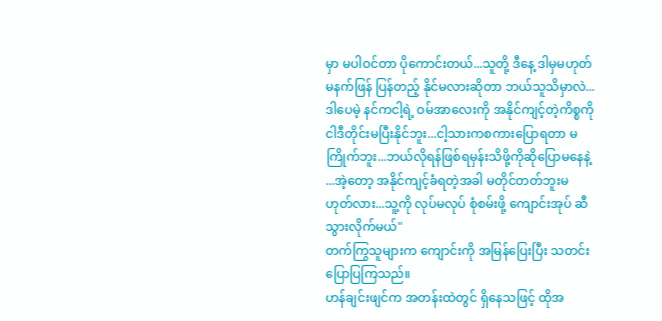မှာ မပါဝင်တာ ပိုကောင်းတယ်...သူတို့ ဒီနေ့ ဒါမှမဟုတ် မနက်ဖြန် ပြန်တည့် နိုင်မလားဆိုတာ ဘယ်သူသိမှာလဲ... ဒါပေမဲ့ နင်ကငါ့ရဲ့ ဝမ်အာလေးကို အနိုင်ကျင့်တဲ့ကိစ္စကို ငါဒီတိုင်းမပြီးနိုင်ဘူး...ငါ့သားကစကားပြောရတာ မကြိုက်ဘူး...ဘယ်လိုရန်ဖြစ်ရမှန်းသိဖို့ကိုဆိုပြောမနေနဲ့ ...အဲ့တော့ အနိုင်ကျင့်ခံရတဲ့အခါ မတိုင်တတ်ဘူးမဟုတ်လား...သူ့ကို လုပ်မလုပ် စုံစမ်းဖို့ ကျောင်းအုပ် ဆီသွားလိုက်မယ်"
တက်ကြွသူများက ကျောင်းကို အမြန်ပြေးပြီး သတင်းပြောပြကြသည်။
ဟန်ချင်းဖျင်က အတန်းထဲတွင် ရှိနေသဖြင့် ထိုအ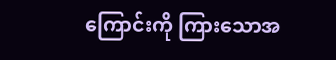ကြောင်းကို ကြားသောအ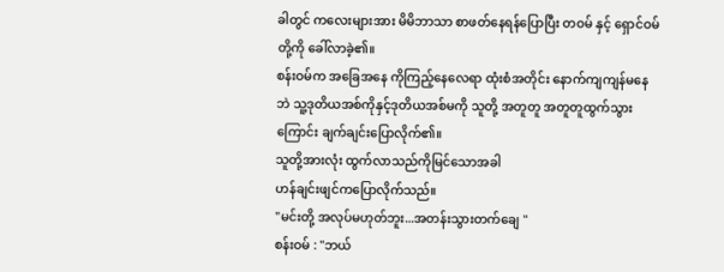ခါတွင် ကလေးများအား မိမိဘာသာ စာဖတ်နေရန်ပြောပြီး တဝမ် နှင့် ရှောင်ဝမ်တို့ကို ခေါ်လာခဲ့၏။
စန်းဝမ်က အခြေအနေ ကိုကြည့်နေလေရာ ထုံးစံအတိုင်း နောက်ကျကျန်မနေဘဲ သူ့ဒုတိယအစ်ကိုနှင့်ဒုတိယအစ်မကို သူတို့ အတူတူ အတူတူထွက်သွားကြောင်း ချက်ချင်းပြောလိုက်၏။
သူတို့အားလုံး ထွက်လာသည်ကိုမြင်သောအခါ
ဟန်ချင်းဖျင်ကပြောလိုက်သည်။
"မင်းတို့ အလုပ်မဟုတ်ဘူး...အတန်းသွားတက်ချေ "
စန်းဝမ် : "ဘယ်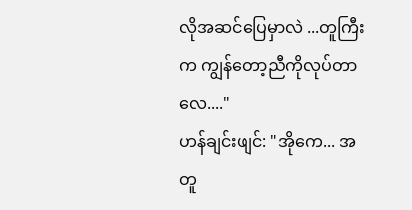လိုအဆင်ပြေမှာလဲ ...တူကြီးက ကျွန်တော့ညီကိုလုပ်တာလေ...."
ဟန်ချင်းဖျင်: "အိုကေ... အတူ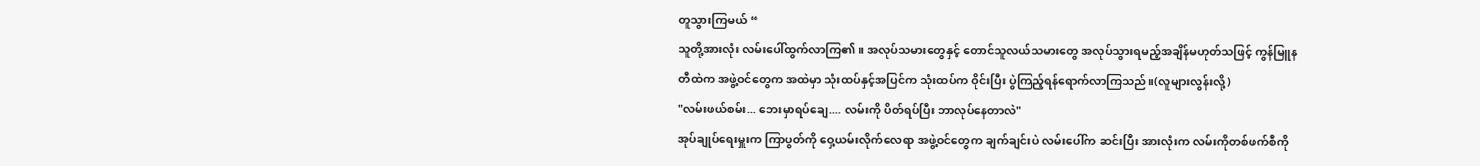တူသွားကြမယ် “
သူတို့အားလုံး လမ်းပေါ်ထွက်လာကြ၏။ အလုပ်သမားတွေနှင့် တောင်သူလယ်သမားတွေ အလုပ်သွားရမည့်အချိန်မဟုတ်သဖြင့် ကွန်မြူနတီထဲက အဖွဲ့ဝင်တွေက အထဲမှာ သုံးထပ်နှင့်အပြင်က သုံးထပ်က ဝိုင်းပြီး ပွဲကြည့်ရန်ရောက်လာကြသည်။(လူများလွန်းလို့)
"လမ်းဖယ်စမ်း... ဘေးမှာရပ်ချေ.... လမ်းကို ပိတ်ရပ်ပြီး ဘာလုပ်နေတာလဲ"
အုပ်ချုပ်ရေးမှူးက ကြာပွတ်ကို ဝှေ့ယမ်းလိုက်လေရာ အဖွဲ့ဝင်တွေက ချက်ချင်းပဲ လမ်းပေါ်က ဆင်းပြီး အားလုံးက လမ်းကိုတစ်ဖက်စီကို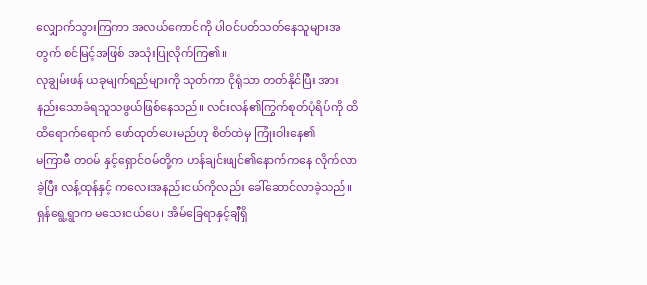လျှောက်သွားကြကာ အလယ်ကောင်ကို ပါဝင်ပတ်သတ်နေသူများအတွက် စင်မြင့်အဖြစ် အသုံးပြုလိုက်ကြ၏။
လုချွမ်းဖန် ယခုမျက်ရည်များကို သုတ်ကာ ငိုရုံသာ တတ်နိုင်ပြီး အားနည်းသောခံရသူသဖွယ်ဖြစ်နေသည်။ လင်းလန်၏ကြွက်စုတ်ပုံရိပ်ကို ထိထိရောက်ရောက် ဖော်ထုတ်ပေးမည်ဟု စိတ်ထဲမှ ကြုံးဝါးနေ၏
မကြာမီ တဝမ် နှင့်ရှောင်ဝမ်တို့က ဟန်ချင်းဖျင်၏နောက်ကနေ လိုက်လာခဲ့ပြီး လန့်ထုန်နှင့် ကလေးအနည်းငယ်ကိုလည်း ခေါ်ဆောင်လာခဲ့သည်။
ရှန်ရွေ့ရွာက မသေးငယ်ပေ၊ အိမ်ခြေရာနှင့်ချီရှိ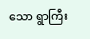သော ရွာကြီး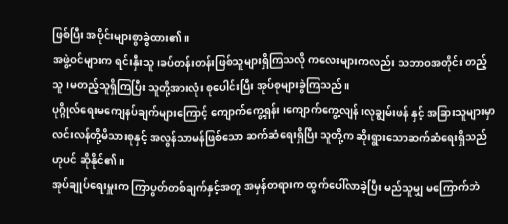ဖြစ်ပြီး အပိုင်းများစွာခွဲထား၏။
အဖွဲ့ဝင်များက ရင်းနှီးသူ၊ခပ်တန်းတန်းဖြစ်သူများရှိကြသလို ကလေးများကလည်း သဘာဝအတိုင်း တည့်သူ၊မတည့်သူရှိကြပြီး သူတို့အားလုံး စုပေါင်းပြီး အုပ်စုများခွဲကြသည်။
ပုဂ္ဂိုလ်ရေးမကျေနပ်ချက်များကြောင့် ကျောက်ကွေ့ရှန်း ၊ကျောက်ကွေ့လျန်၊လုချွမ်းဖန် နှင့် အခြားသူများမှာ လင်းလန်တို့မိသားစုနှင့် အလွန်သာမန်ဖြစ်သော ဆက်ဆံရေးရှိပြီး သူတို့က ဆိုးရွားသောဆက်ဆံရေးရှိသည်ဟုပင် ဆိုနိုင်၏။
အုပ်ချုပ်ရေးမှူးက ကြာပွတ်တစ်ချက်နှင့်အတူ အမှန်တရားက ထွက်ပေါ်လာခဲ့ပြီး မည်သူမျှ မကြောက်ဘဲ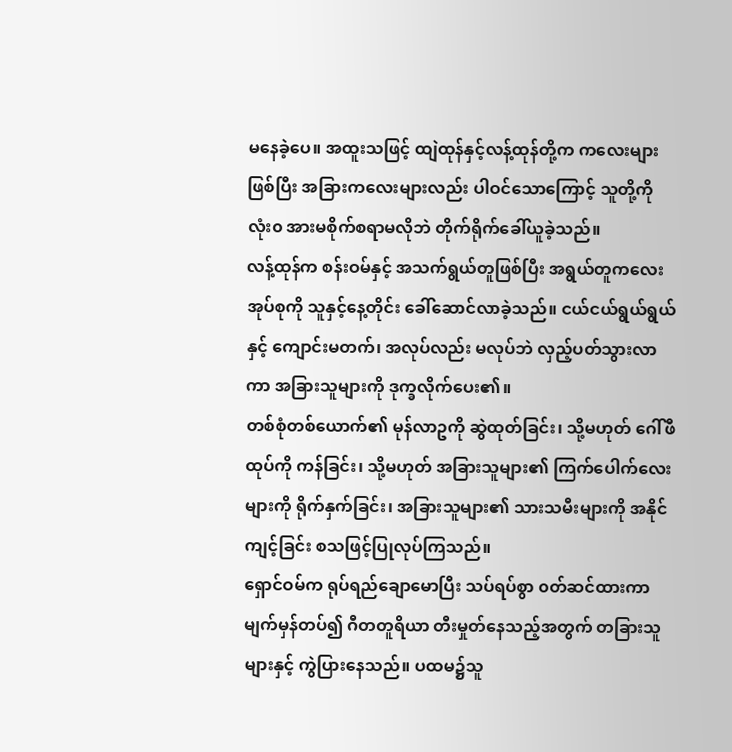မနေခဲ့ပေ။ အထူးသဖြင့် ထျဲထုန်နှင့်လန့်ထုန်တို့က ကလေးများဖြစ်ပြီး အခြားကလေးများလည်း ပါဝင်သောကြောင့် သူတို့ကို လုံး၀ အားမစိုက်စရာမလိုဘဲ တိုက်ရိုက်ခေါ်ယူခဲ့သည်။
လန့်ထုန်က စန်းဝမ်နှင့် အသက်ရွယ်တူဖြစ်ပြီး အရွယ်တူကလေးအုပ်စုကို သူနှင့်နေ့တိုင်း ခေါ်ဆောင်လာခဲ့သည်။ ငယ်ငယ်ရွယ်ရွယ်နှင့် ကျောင်းမတက်၊ အလုပ်လည်း မလုပ်ဘဲ လှည့်ပတ်သွားလာကာ အခြားသူများကို ဒုက္ခလိုက်ပေး၏။
တစ်စုံတစ်ယောက်၏ မုန်လာဥကို ဆွဲထုတ်ခြင်း၊ သို့မဟုတ် ဂေါ်ဖီထုပ်ကို ကန်ခြင်း၊ သို့မဟုတ် အခြားသူများ၏ ကြက်ပေါက်လေးများကို ရိုက်နှက်ခြင်း၊ အခြားသူများ၏ သားသမီးများကို အနိုင်ကျင့်ခြင်း စသဖြင့်ပြုလုပ်ကြသည်။
ရှောင်ဝမ်က ရုပ်ရည်ချောမောပြီး သပ်ရပ်စွာ ၀တ်ဆင်ထားကာ မျက်မှန်တပ်၍ ဂီတတူရိယာ တီးမှုတ်နေသည့်အတွက် တခြားသူများနှင့် ကွဲပြားနေသည်။ ပထမ၌သူ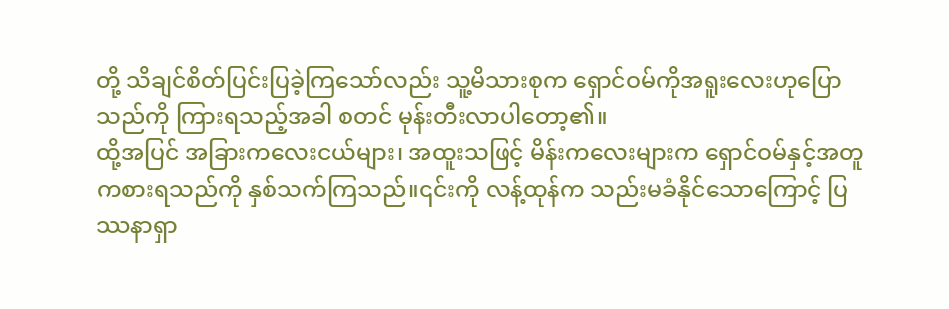တို့ သိချင်စိတ်ပြင်းပြခဲ့ကြသော်လည်း သူ့မိသားစုက ရှောင်ဝမ်ကိုအရူးလေးဟုပြောသည်ကို ကြားရသည့်အခါ စတင် မုန်းတီးလာပါတော့၏။
ထို့အပြင် အခြားကလေးငယ်များ၊ အထူးသဖြင့် မိန်းကလေးများက ရှောင်ဝမ်နှင့်အတူ ကစားရသည်ကို နှစ်သက်ကြသည်။၎င်းကို လန့်ထုန်က သည်းမခံနိုင်သောကြောင့် ပြဿနာရှာ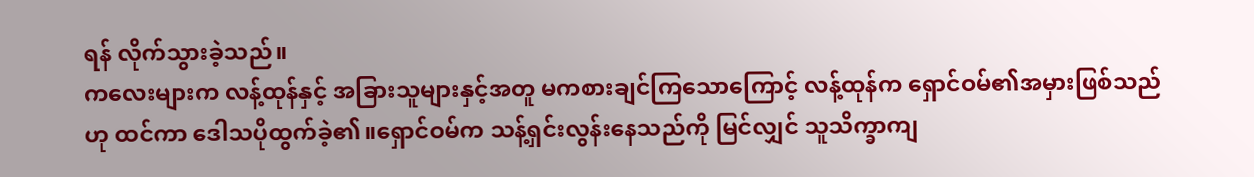ရန် လိုက်သွားခဲ့သည်။
ကလေးများက လန့်ထုန်နှင့် အခြားသူများနှင့်အတူ မကစားချင်ကြသောကြောင့် လန့်ထုန်က ရှောင်ဝမ်၏အမှားဖြစ်သည်ဟု ထင်ကာ ဒေါသပိုထွက်ခဲ့၏။ရှောင်ဝမ်က သန့်ရှင်းလွန်းနေသည်ကို မြင်လျှင် သူသိက္ခာကျ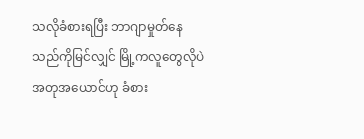သလိုခံစားရပြီး ဘာဂျာမှုတ်နေသည်ကိုမြင်လျှင် မြို့ကလူတွေလိုပဲ အတုအယောင်ဟု ခံစား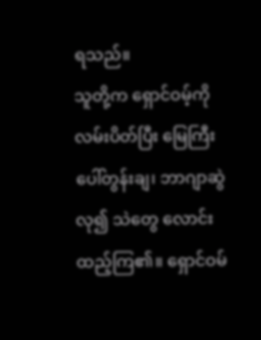ရသည်။
သူတို့က ရှောင်ဝမ့်ကို လမ်းပိတ်ပြီး မြေကြီးပေါ်တွန်းချ၊ ဘာဂျာဆွဲလု၍ သဲတွေ လောင်းထည့်ကြ၏။ ရှောင်ဝမ်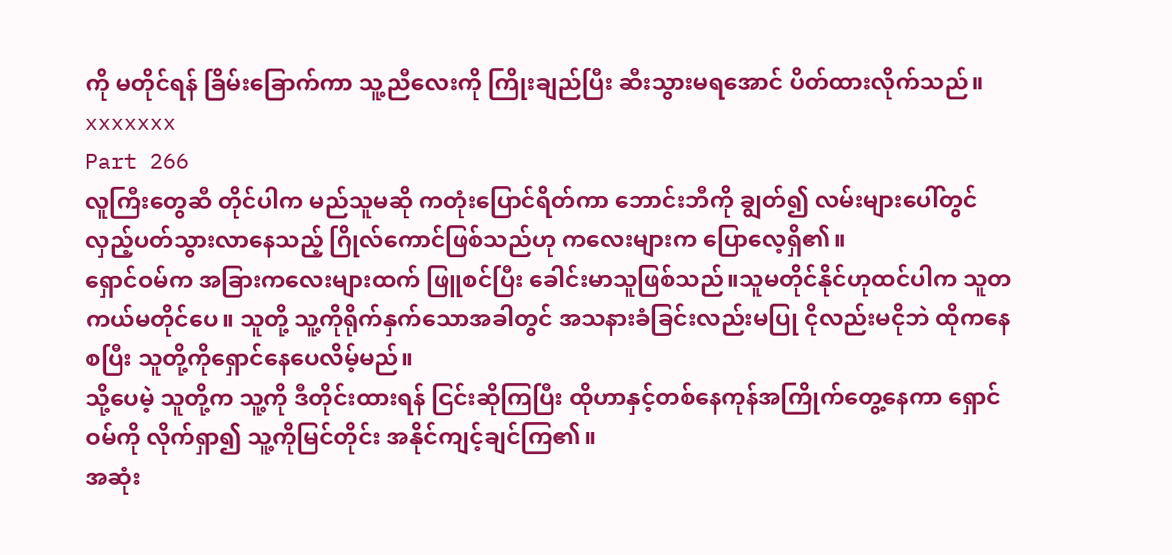ကို မတိုင်ရန် ခြိမ်းခြောက်ကာ သူ့ညီလေးကို ကြိုးချည်ပြီး ဆီးသွားမရအောင် ပိတ်ထားလိုက်သည်။
xxxxxxx
Part 266
လူကြီးတွေဆီ တိုင်ပါက မည်သူမဆို ကတုံးပြောင်ရိတ်ကာ ဘောင်းဘီကို ချွတ်၍ လမ်းများပေါ်တွင် လှည့်ပတ်သွားလာနေသည့် ဂြိုလ်ကောင်ဖြစ်သည်ဟု ကလေးများက ပြောလေ့ရှိ၏။
ရှောင်ဝမ်က အခြားကလေးများထက် ဖြူစင်ပြီး ခေါင်းမာသူဖြစ်သည်။သူမတိုင်နိုင်ဟုထင်ပါက သူတကယ်မတိုင်ပေ။ သူတို့ သူ့ကိုရိုက်နှက်သောအခါတွင် အသနားခံခြင်းလည်းမပြု ငိုလည်းမငိုဘဲ ထိုကနေစပြီး သူတို့ကိုရှောင်နေပေလိမ့်မည်။
သို့ပေမဲ့ သူတို့က သူ့ကို ဒီတိုင်းထားရန် ငြင်းဆိုကြပြီး ထိုဟာနှင့်တစ်နေကုန်အကြိုက်တွေ့နေကာ ရှောင်ဝမ်ကို လိုက်ရှာ၍ သူ့ကိုမြင်တိုင်း အနိုင်ကျင့်ချင်ကြ၏။
အဆုံး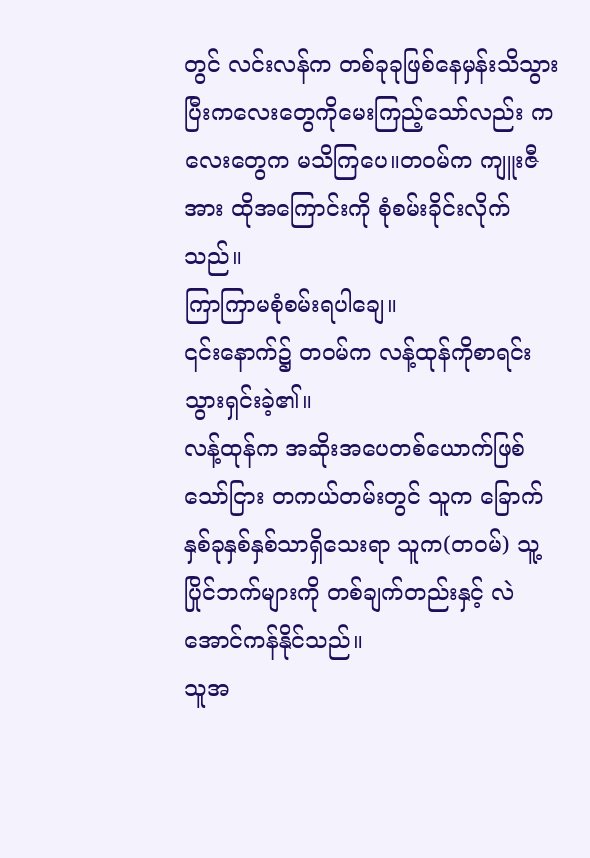တွင် လင်းလန်က တစ်ခုခုဖြစ်နေမှန်းသိသွားပြီးကလေးတွေကိုမေးကြည့်သော်လည်း ကလေးတွေက မသိကြပေ။တဝမ်က ကျူးဇီအား ထိုအကြောင်းကို စုံစမ်းခိုင်းလိုက်သည်။
ကြာကြာမစုံစမ်းရပါချေ။
၎င်းနောက်၌ တဝမ်က လန့်ထုန်ကိုစာရင်းသွားရှင်းခဲ့၏။
လန့်ထုန်က အဆိုးအပေတစ်ယောက်ဖြစ်သော်ငြား တကယ်တမ်းတွင် သူက ခြောက်နှစ်ခုနှစ်နှစ်သာရှိသေးရာ သူက(တဝမ်) သူ့ပြိုင်ဘက်များကို တစ်ချက်တည်းနှင့် လဲအောင်ကန်နိုင်သည်။
သူအ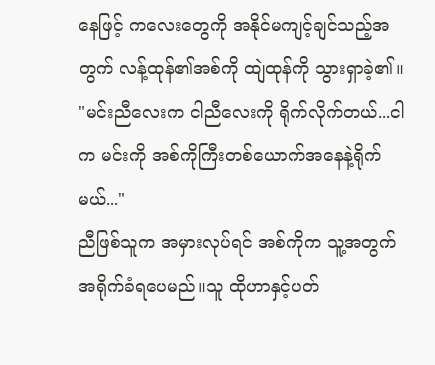နေဖြင့် ကလေးတွေကို အနိုင်မကျင့်ချင်သည့်အတွက် လန့်ထုန်၏အစ်ကို ထျဲထုန်ကို သွားရှာခဲ့၏။
"မင်းညီလေးက ငါညီလေးကို ရိုက်လိုက်တယ်...ငါက မင်းကို အစ်ကိုကြီးတစ်ယောက်အနေနဲ့ရိုက်မယ်..."
ညီဖြစ်သူက အမှားလုပ်ရင် အစ်ကိုက သူ့အတွက်အရိုက်ခံရပေမည်။သူ ထိုဟာနှင့်ပတ်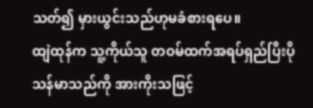သတ်၍ မှားယွင်းသည်ဟုမခံစားရပေ။
ထျဲထုန်က သူ့ကိုယ်သူ တဝမ်ထက်အရပ်ရှည်ပြီးပိုသန်မာသည်ကို အားကိုးသဖြင့်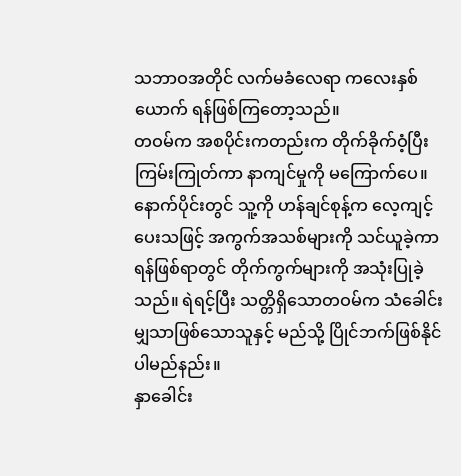သဘာဝအတိုင် လက်မခံလေရာ ကလေးနှစ်ယောက် ရန်ဖြစ်ကြတော့သည်။
တဝမ်က အစပိုင်းကတည်းက တိုက်ခိုက်ဝံ့ပြီး ကြမ်းကြုတ်ကာ နာကျင်မှုကို မကြောက်ပေ။ နောက်ပိုင်းတွင် သူ့ကို ဟန်ချင်စုန့်က လေ့ကျင့်ပေးသဖြင့် အကွက်အသစ်များကို သင်ယူခဲ့ကာ ရန်ဖြစ်ရာတွင် တိုက်ကွက်များကို အသုံးပြုခဲ့သည်။ ရဲရင့်ပြီး သတ္တိရှိသောတဝမ်က သံခေါင်းမျှသာဖြစ်သောသူနှင့် မည်သို့ ပြိုင်ဘက်ဖြစ်နိုင်ပါမည်နည်း။
နှာခေါင်း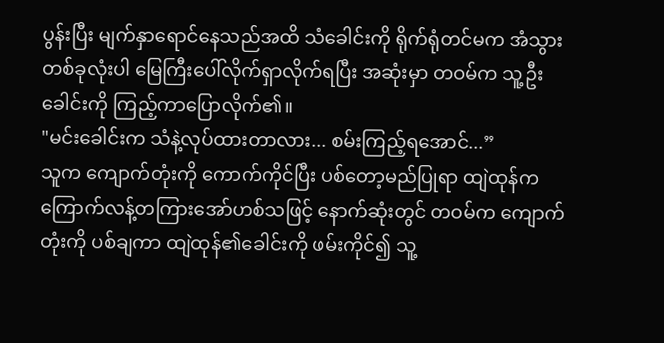ပွန်းပြီး မျက်နှာရောင်နေသည်အထိ သံခေါင်းကို ရိုက်ရုံတင်မက အံသွားတစ်ခုလုံးပါ မြေကြီးပေါ်လိုက်ရှာလိုက်ရပြီး အဆုံးမှာ တဝမ်က သူ့ဦးခေါင်းကို ကြည့်ကာပြောလိုက်၏။
"မင်းခေါင်းက သံနဲ့လုပ်ထားတာလား... စမ်းကြည့်ရအောင်...”
သူက ကျောက်တုံးကို ကောက်ကိုင်ပြီး ပစ်တော့မည်ပြုရာ ထျဲထုန်က ကြောက်လန့်တကြားအော်ဟစ်သဖြင့် နောက်ဆုံးတွင် တဝမ်က ကျောက်တုံးကို ပစ်ချကာ ထျဲထုန်၏ခေါင်းကို ဖမ်းကိုင်၍ သူ့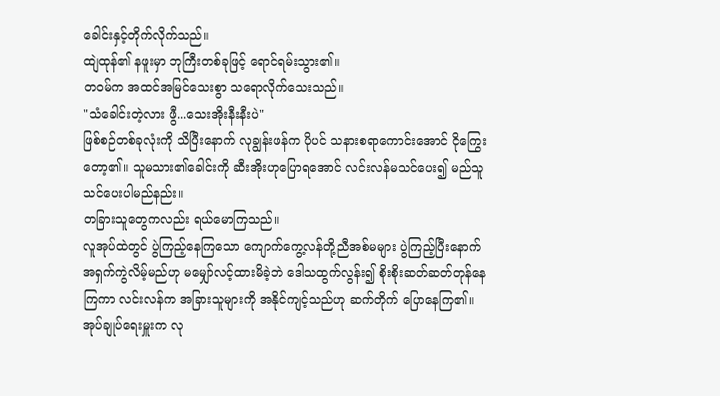ခေါင်းနှင့်တိုက်လိုက်သည်။
ထျဲထုန်၏ နဖူးမှာ ဘုကြီးတစ်ခုဖြင့် ရောင်ရမ်းသွား၏။
တဝမ်က အထင်အမြင်သေးစွာ သရောလိုက်သေးသည်။
"သံခေါင်းတဲ့လား ဖွီ...သေးအိုးနီးနီးပဲ"
ဖြစ်စဉ်တစ်ခုလုံးကို သိပြီးနောက် လုချွန်းဖန်က ပိုပင် သနားစရာကောင်းအောင် ငိုကြွေးတော့၏။ သူမသား၏ခေါင်းကို ဆီးအိုးဟုပြောရအောင် လင်းလန်မသင်ပေး၍ မည်သူသင်ပေးပါမည်နည်း။
တခြားသူတွေကလည်း ရယ်မောကြသည်။
လူအုပ်ထဲတွင် ပွဲကြည့်နေကြသော ကျောက်ကွေ့လန်တို့ညီအစ်မများ ပွဲကြည့်ပြီးနောက် အရှက်ကွဲလိမ့်မည်ဟု မမျှော်လင့်ထားမိခဲ့ဘဲ ဒေါသထွက်လွန်း၍ စိုးစိုးဆတ်ဆတ်တုန်နေကြကာ လင်းလန်က အခြားသူများကို အနိုင်ကျင့်သည်ဟု ဆက်တိုက် ပြောနေကြ၏။
အုပ်ချုပ်ရေးမှူးက လု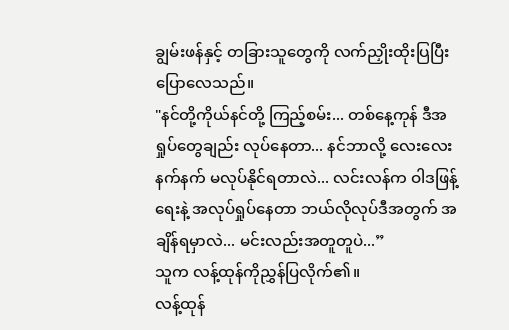ချွမ်းဖန်နှင့် တခြားသူတွေကို လက်ညှိုးထိုးပြပြီးပြောလေသည်။
"နင်တို့ကိုယ်နင်တို့ ကြည့်စမ်း... တစ်နေ့ကုန် ဒီအရှုပ်တွေချည်း လုပ်နေတာ... နင်ဘာလို့ လေးလေးနက်နက် မလုပ်နိုင်ရတာလဲ... လင်းလန်က ဝါဒဖြန့်ရေးနဲ့ အလုပ်ရှုပ်နေတာ ဘယ်လိုလုပ်ဒီအတွက် အချိန်ရမှာလဲ... မင်းလည်းအတူတူပဲ...”
သူက လန့်ထုန်ကိုညွှန်ပြလိုက်၏။
လန့်ထုန်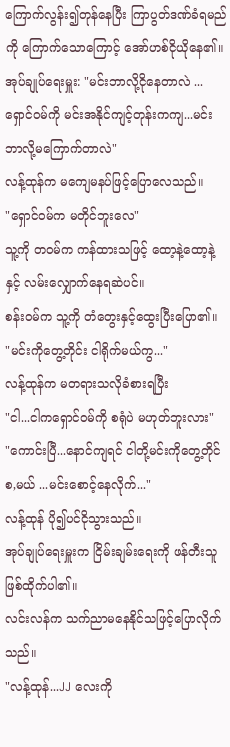ကြောက်လွန်း၍တုန်နေပြီး ကြာပွတ်ဒဏ်ခံရမည်ကို ကြောက်သောကြောင့် အော်ဟစ်ငိုယိုနေ၏။
အုပ်ချုပ်ရေးမှူး: "မင်းဘာလို့ငိုနေတာလဲ ...ရှောင်ဝမ်ကို မင်းအနိုင်ကျင့်တုန်းကကျ...မင်းဘာလို့မကြောက်တာလဲ"
လန့်ထုန်က မကျေမနပ်ဖြင့်ပြောလေသည်။
"ရှောင်ဝမ်က မတိုင်ဘူးလေ"
သူ့ကို တဝမ်က ကန်ထားသဖြင့် ထော့နဲ့ထော့နဲ့ နှင့် လမ်းလျှောက်နေရဆဲပင်။
စန်းဝမ်က သူ့ကို တံတွေးနှင့်ထွေးပြီးပြော၏။
"မင်းကိုတွေ့တိုင်း ငါရိုက်မယ်ကွ..."
လန့်ထုန်က မတရားသလိုခံစားရပြီး
"ငါ...ငါကရှောင်ဝမ်ကို စရုံပဲ မဟုတ်ဘူးလား"
"ကောင်းပြီ...နောင်ကျရင် ငါတို့မင်းကိုတွေ့တိုင် စ,မယ် ...မင်းစောင့်နေလိုက်..."
လန့်ထုန် ပို၍ပင်ငိုသွားသည်။
အုပ်ချုပ်ရေးမှူးက ငြိမ်းချမ်းရေးကို ဖန်တီးသူဖြစ်ထိုက်ပါ၏။
လင်းလန်က သက်ညာမနေနိုင်သဖြင့်ပြောလိုက်သည်။
"လန့်ထုန်...JJ လေးကို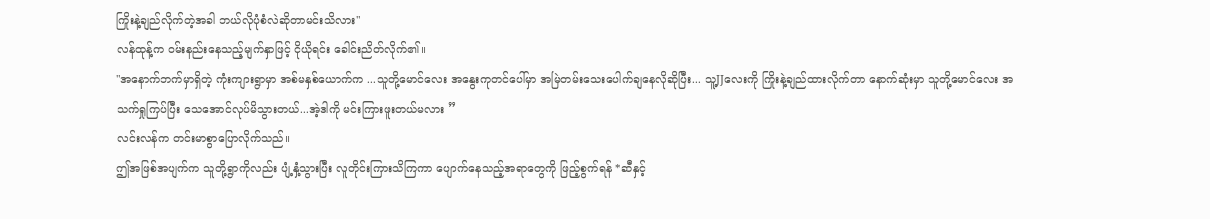ကြိုးနဲ့ချည်လိုက်တဲ့အခါ ဘယ်လိုပုံစံလဲဆိုတာမင်းသိလား"
လန်ထုန့်က ဝမ်းနည်းနေသည့်မျက်နှာဖြင့် ငိုယိုရင်း ခေါင်းညိတ်လိုက်၏။
"အနောက်ဘက်မှာရှိတဲ့ ကုံးကျားရွာမှာ အစ်မနှစ်ယောက်က ...သူတို့မောင်လေး အနွေးကုတင်ပေါ်မှာ အမြဲတမ်းသေးပေါက်ချနေလိုဆိုပြီး... သူ့JJလေးကို ကြိုးနဲ့ချည်ထားလိုက်တာ နောက်ဆုံးမှာ သူတို့မောင်လေး အသက်ရှုကြပ်ပြီး သေအောင်လုပ်မိသွားတယ်...အဲ့ဒါကို မင်းကြားဖူးတယ်မလား ”
လင်းလန်က တင်းမာစွာပြောလိုက်သည်။
ဤအဖြစ်အပျက်က သူတို့ရွာကိုလည်း ပျံ့နှံ့သွားပြီး လူတိုင်းကြားသိကြကာ ပျောက်နေသည့်အရာတွေကို ဖြည့်စွက်ရန် *ဆီနှင့်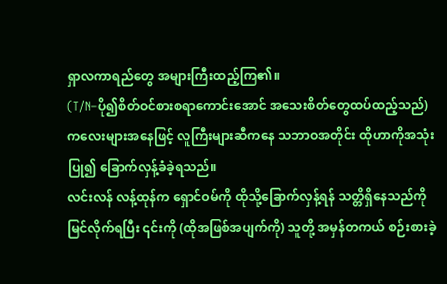ရှာလကာရည်တွေ အများကြီးထည့်ကြ၏။
(T/N–ပို၍စိတ်ဝင်စားစရာကောင်းအောင် အသေးစိတ်တွေထပ်ထည့်သည်)
ကလေးများအနေဖြင့် လူကြီးများဆီကနေ သဘာဝအတိုင်း ထိုဟာကိုအသုံးပြု၍ ခြောက်လှန့်ခံခဲ့ရသည်။
လင်းလန် လန့်ထုန်က ရှောင်ဝမ်ကို ထိုသို့ခြောက်လှန့်ရန် သတ္တိရှိနေသည်ကို မြင်လိုက်ရပြီး ၎င်းကို (ထိုအဖြစ်အပျက်ကို) သူတို့ အမှန်တကယ် စဉ်းစားခဲ့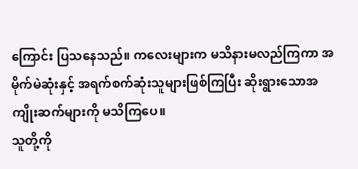ကြောင်း ပြသနေသည်။ ကလေးများက မသိနားမလည်ကြကာ အမိုက်မဲဆုံးနှင့် အရက်စက်ဆုံးသူများဖြစ်ကြပြီး ဆိုးရွားသောအကျိုးဆက်များကို မသိကြပေ။
သူတို့ကို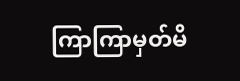ကြာကြာမှတ်မိ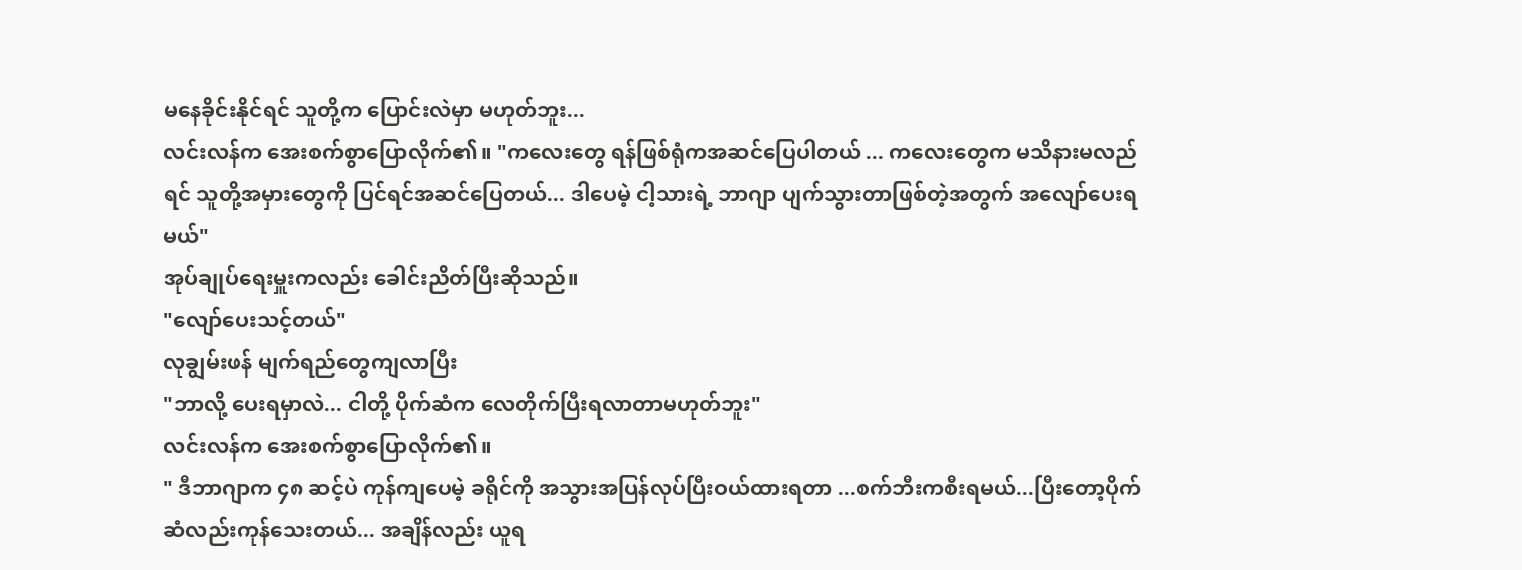မနေခိုင်းနိုင်ရင် သူတို့က ပြောင်းလဲမှာ မဟုတ်ဘူး...
လင်းလန်က အေးစက်စွာပြောလိုက်၏။ "ကလေးတွေ ရန်ဖြစ်ရုံကအဆင်ပြေပါတယ် ... ကလေးတွေက မသိနားမလည်ရင် သူတို့အမှားတွေကို ပြင်ရင်အဆင်ပြေတယ်... ဒါပေမဲ့ ငါ့သားရဲ့ ဘာဂျာ ပျက်သွားတာဖြစ်တဲ့အတွက် အလျော်ပေးရမယ်"
အုပ်ချုပ်ရေးမှူးကလည်း ခေါင်းညိတ်ပြီးဆိုသည်။
"လျော်ပေးသင့်တယ်"
လုချွမ်းဖန် မျက်ရည်တွေကျလာပြီး
"ဘာလို့ ပေးရမှာလဲ... ငါတို့ ပိုက်ဆံက လေတိုက်ပြီးရလာတာမဟုတ်ဘူး"
လင်းလန်က အေးစက်စွာပြောလိုက်၏။
" ဒီဘာဂျာက ၄၈ ဆင့်ပဲ ကုန်ကျပေမဲ့ ခရိုင်ကို အသွားအပြန်လုပ်ပြီးဝယ်ထားရတာ ...စက်ဘီးကစီးရမယ်...ပြီးတော့ပိုက်ဆံလည်းကုန်သေးတယ်... အချိန်လည်း ယူရ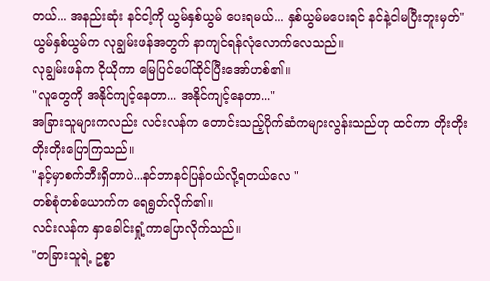တယ်... အနည်းဆုံး နင်ငါ့ကို ယွမ်နှစ်ယွမ် ပေးရမယ်... နှစ်ယွမ်မပေးရင် နင်နဲ့ငါမပြီးဘူးမှတ်"
ယွမ်နှစ်ယွမ်က လုချွမ်းဖန်အတွက် နာကျင်ရန်လုံလောက်လေသည်။
လုချွမ်းဖန်က ငိုယိုကာ မြေပြင်ပေါ်ထိုင်ပြီးအော်ဟစ်၏။
"လူတွေကို အနိုင်ကျင့်နေတာ... အနိုင်ကျင့်နေတာ..."
အခြားသူများကလည်း လင်းလန်က တောင်းသည့်ပိုက်ဆံကများလွန်းသည်ဟု ထင်ကာ တိုးတိုးတိုးတိုးပြောကြသည်။
"နင့်မှာစက်ဘီးရှိတာပဲ...နင်ဘာနင်ပြန်ဝယ်လို့ရတယ်လေ "
တစ်စုံတစ်ယောက်က ရေရွတ်လိုက်၏။
လင်းလန်က နှာခေါင်းရှုံ့ကာပြောလိုက်သည်။
"တခြားသူရဲ့ ဥစ္စာ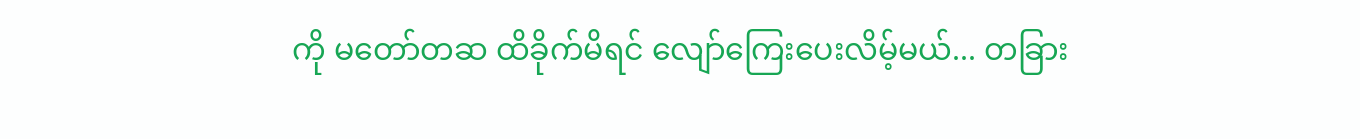ကို မတော်တဆ ထိခိုက်မိရင် လျော်ကြေးပေးလိမ့်မယ်... တခြား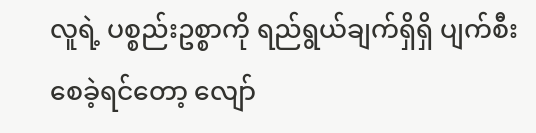လူရဲ့ ပစ္စည်းဥစ္စာကို ရည်ရွယ်ချက်ရှိရှိ ပျက်စီးစေခဲ့ရင်တော့ လျော်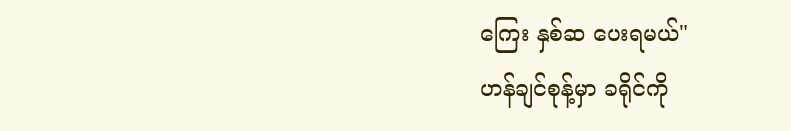ကြေး နှစ်ဆ ပေးရမယ်"
ဟန်ချင်စုန့်မှာ ခရိုင်ကို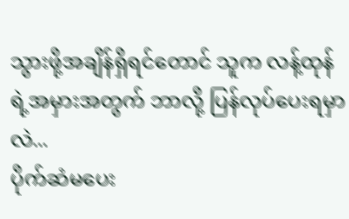သွားဖို့အချိန်ရှိရင်တောင် သူက လန့်ထုန်ရဲ့အမှားအတွက် ဘာလို့ ပြန်လုပ်ပေးရမှာလဲ...
ပိုက်ဆံမပေး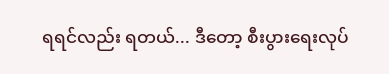ရရင်လည်း ရတယ်... ဒီတော့ စီးပွားရေးလုပ်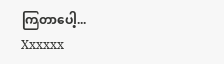ကြတာပေါ့...
Xxxxxx